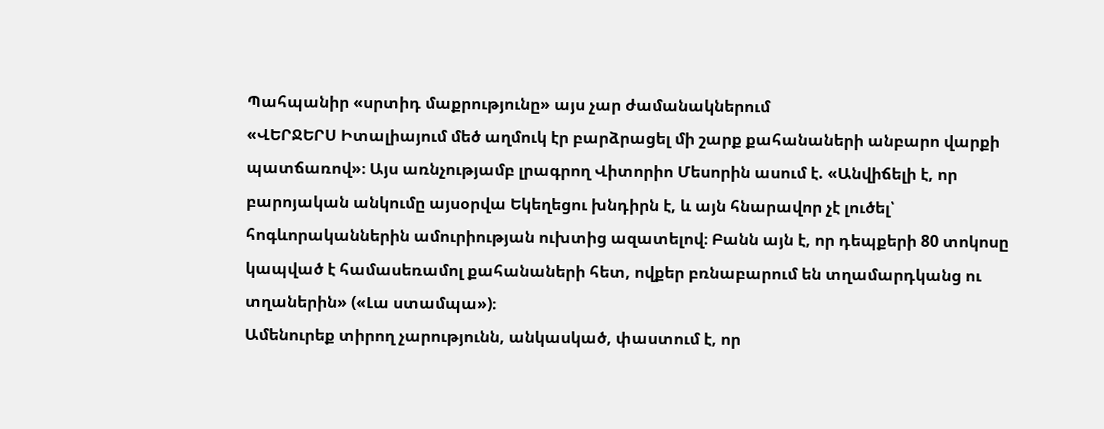Պահպանիր «սրտիդ մաքրությունը» այս չար ժամանակներում
«ՎԵՐՋԵՐՍ Իտալիայում մեծ աղմուկ էր բարձրացել մի շարք քահանաների անբարո վարքի պատճառով»։ Այս առնչությամբ լրագրող Վիտորիո Մեսորին ասում է. «Անվիճելի է, որ բարոյական անկումը այսօրվա Եկեղեցու խնդիրն է, և այն հնարավոր չէ լուծել՝ հոգևորականներին ամուրիության ուխտից ազատելով։ Բանն այն է, որ դեպքերի 80 տոկոսը կապված է համասեռամոլ քահանաների հետ, ովքեր բռնաբարում են տղամարդկանց ու տղաներին» («Լա ստամպա»)։
Ամենուրեք տիրող չարությունն, անկասկած, փաստում է, որ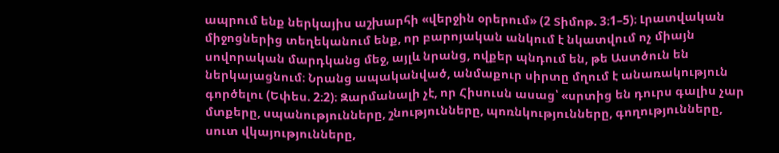ապրում ենք ներկայիս աշխարհի «վերջին օրերում» (2 Տիմոթ. 3։1–5)։ Լրատվական միջոցներից տեղեկանում ենք, որ բարոյական անկում է նկատվում ոչ միայն սովորական մարդկանց մեջ, այլև նրանց, ովքեր պնդում են, թե Աստծուն են ներկայացնում։ Նրանց ապականված, անմաքուր սիրտը մղում է անառակություն գործելու (Եփես. 2։2)։ Զարմանալի չէ, որ Հիսուսն ասաց՝ «սրտից են դուրս գալիս չար մտքերը, սպանությունները, շնությունները, պոռնկությունները, գողությունները, սուտ վկայությունները,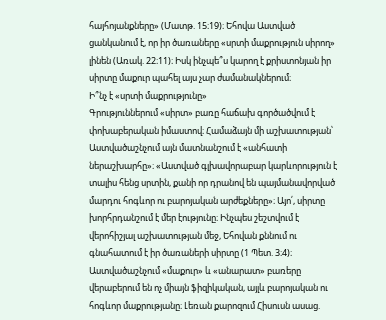հայհոյանքները» (Մատթ. 15։19)։ Եհովա Աստված ցանկանում է, որ իր ծառաները «սրտի մաքրություն սիրող» լինեն (Առակ. 22։11)։ Իսկ ինչպե՞ս կարող է քրիստոնյան իր սիրտը մաքուր պահել այս չար ժամանակներում։
Ի՞նչ է «սրտի մաքրությունը»
Գրություններում «սիրտ» բառը հաճախ գործածվում է փոխաբերական իմաստով։ Համաձայն մի աշխատության՝ Աստվածաշնչում այն մատնանշում է «անհատի ներաշխարհը»։ «Աստված գլխավորաբար կարևորություն է տալիս հենց սրտին, քանի որ դրանով են պայմանավորված մարդու հոգևոր ու բարոյական արժեքները»։ Այո՛, սիրտը խորհրդանշում է մեր էությունը։ Ինչպես շեշտվում է վերոհիշյալ աշխատության մեջ, Եհովան քննում ու գնահատում է իր ծառաների սիրտը (1 Պետ. 3։4)։
Աստվածաշնչում «մաքուր» և «անարատ» բառերը վերաբերում են ոչ միայն ֆիզիկական, այլև բարոյական ու հոգևոր մաքրությանը։ Լեռան քարոզում Հիսուսն ասաց.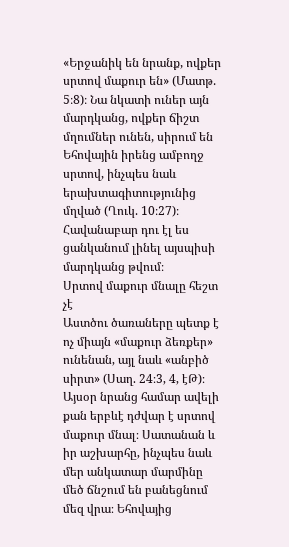«Երջանիկ են նրանք, ովքեր սրտով մաքուր են» (Մատթ. 5։8)։ Նա նկատի ուներ այն մարդկանց, ովքեր ճիշտ մղումներ ունեն, սիրում են Եհովային իրենց ամբողջ սրտով, ինչպես նաև երախտագիտությունից մղված (Ղուկ. 10։27)։ Հավանաբար դու էլ ես ցանկանում լինել այսպիսի մարդկանց թվում։
Սրտով մաքուր մնալը հեշտ չէ
Աստծու ծառաները պետք է ոչ միայն «մաքուր ձեռքեր» ունենան, այլ նաև «անբիծ սիրտ» (Սաղ. 24։3, 4, էԹ)։ Այսօր նրանց համար ավելի քան երբևէ դժվար է սրտով մաքուր մնալ։ Սատանան և իր աշխարհը, ինչպես նաև մեր անկատար մարմինը մեծ ճնշում են բանեցնում մեզ վրա։ Եհովայից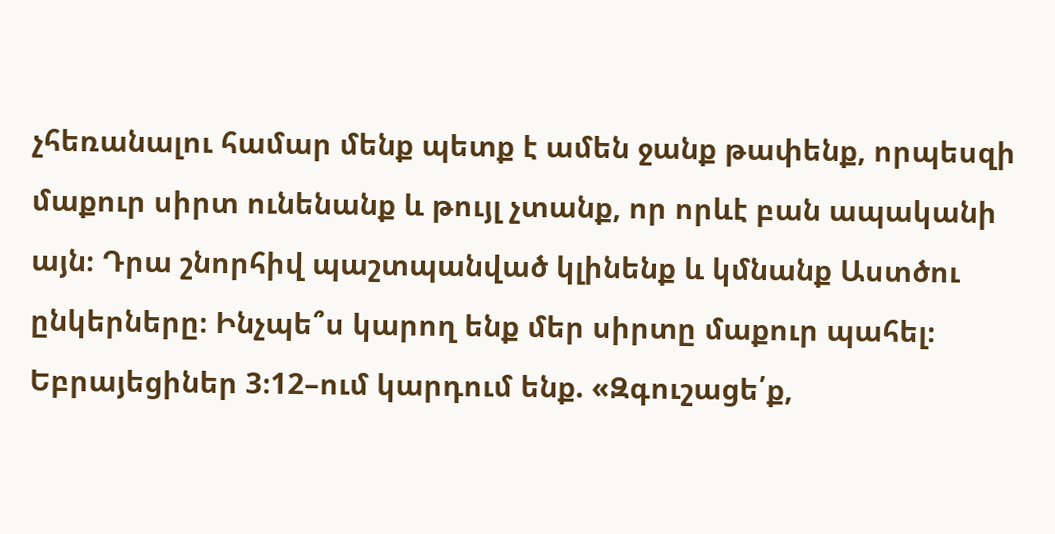չհեռանալու համար մենք պետք է ամեն ջանք թափենք, որպեսզի մաքուր սիրտ ունենանք և թույլ չտանք, որ որևէ բան ապականի այն։ Դրա շնորհիվ պաշտպանված կլինենք և կմնանք Աստծու ընկերները։ Ինչպե՞ս կարող ենք մեր սիրտը մաքուր պահել։
Եբրայեցիներ 3։12–ում կարդում ենք. «Զգուշացե՛ք,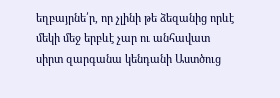եղբայրնե՛ր, որ չլինի թե ձեզանից որևէ մեկի մեջ երբևէ չար ու անհավատ սիրտ զարգանա կենդանի Աստծուց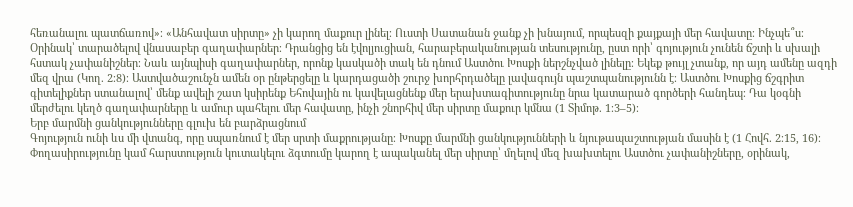հեռանալու պատճառով»։ «Անհավատ սիրտը» չի կարող մաքուր լինել։ Ուստի Սատանան ջանք չի խնայում, որպեսզի քայքայի մեր հավատը։ Ինչպե՞ս։ Օրինակ՝ տարածելով վնասաբեր գաղափարներ։ Դրանցից են էվոլյուցիան, հարաբերականության տեսությունը, ըստ որի՝ գոյություն չունեն ճշտի և սխալի հստակ չափանիշներ։ Նաև այնպիսի գաղափարներ, որոնք կասկածի տակ են դնում Աստծու Խոսքի ներշնչված լինելը։ Եկեք թույլ չտանք, որ այդ ամենը ազդի մեզ վրա (Կող. 2։8)։ Աստվածաշունչն ամեն օր ընթերցելը և կարդացածի շուրջ խորհրդածելը լավագույն պաշտպանությունն է։ Աստծու Խոսքից ճշգրիտ գիտելիքներ ստանալով՝ մենք ավելի շատ կսիրենք Եհովային ու կավելացնենք մեր երախտագիտությունը նրա կատարած գործերի հանդեպ։ Դա կօգնի մերժելու կեղծ գաղափարները և ամուր պահելու մեր հավատը, ինչի շնորհիվ մեր սիրտը մաքուր կմնա (1 Տիմոթ. 1։3–5)։
Երբ մարմնի ցանկությունները գլուխ են բարձրացնում
Գոյություն ունի ևս մի վտանգ, որը սպառնում է մեր սրտի մաքրությանը։ Խոսքը մարմնի ցանկությունների և նյութապաշտության մասին է (1 Հովհ. 2։15, 16)։ Փողասիրությունը կամ հարստություն կուտակելու ձգտումը կարող է ապականել մեր սիրտը՝ մղելով մեզ խախտելու Աստծու չափանիշները, օրինակ,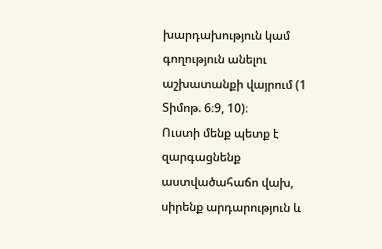խարդախություն կամ գողություն անելու աշխատանքի վայրում (1 Տիմոթ. 6։9, 10)։
Ուստի մենք պետք է զարգացնենք աստվածահաճո վախ, սիրենք արդարություն և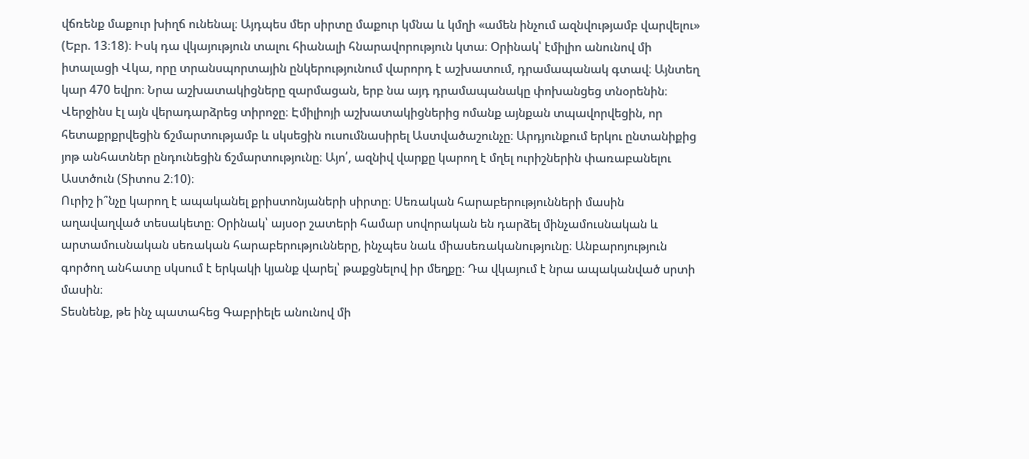վճռենք մաքուր խիղճ ունենալ։ Այդպես մեր սիրտը մաքուր կմնա և կմղի «ամեն ինչում ազնվությամբ վարվելու» (Եբր. 13։18)։ Իսկ դա վկայություն տալու հիանալի հնարավորություն կտա։ Օրինակ՝ էմիլիո անունով մի իտալացի Վկա, որը տրանսպորտային ընկերությունում վարորդ է աշխատում, դրամապանակ գտավ։ Այնտեղ կար 470 եվրո։ Նրա աշխատակիցները զարմացան, երբ նա այդ դրամապանակը փոխանցեց տնօրենին։ Վերջինս էլ այն վերադարձրեց տիրոջը։ Էմիլիոյի աշխատակիցներից ոմանք այնքան տպավորվեցին, որ հետաքրքրվեցին ճշմարտությամբ և սկսեցին ուսումնասիրել Աստվածաշունչը։ Արդյունքում երկու ընտանիքից յոթ անհատներ ընդունեցին ճշմարտությունը։ Այո՛, ազնիվ վարքը կարող է մղել ուրիշներին փառաբանելու Աստծուն (Տիտոս 2։10)։
Ուրիշ ի՞նչը կարող է ապականել քրիստոնյաների սիրտը։ Սեռական հարաբերությունների մասին աղավաղված տեսակետը։ Օրինակ՝ այսօր շատերի համար սովորական են դարձել մինչամուսնական և արտամուսնական սեռական հարաբերությունները, ինչպես նաև միասեռականությունը։ Անբարոյություն գործող անհատը սկսում է երկակի կյանք վարել՝ թաքցնելով իր մեղքը։ Դա վկայում է նրա ապականված սրտի մասին։
Տեսնենք, թե ինչ պատահեց Գաբրիելե անունով մի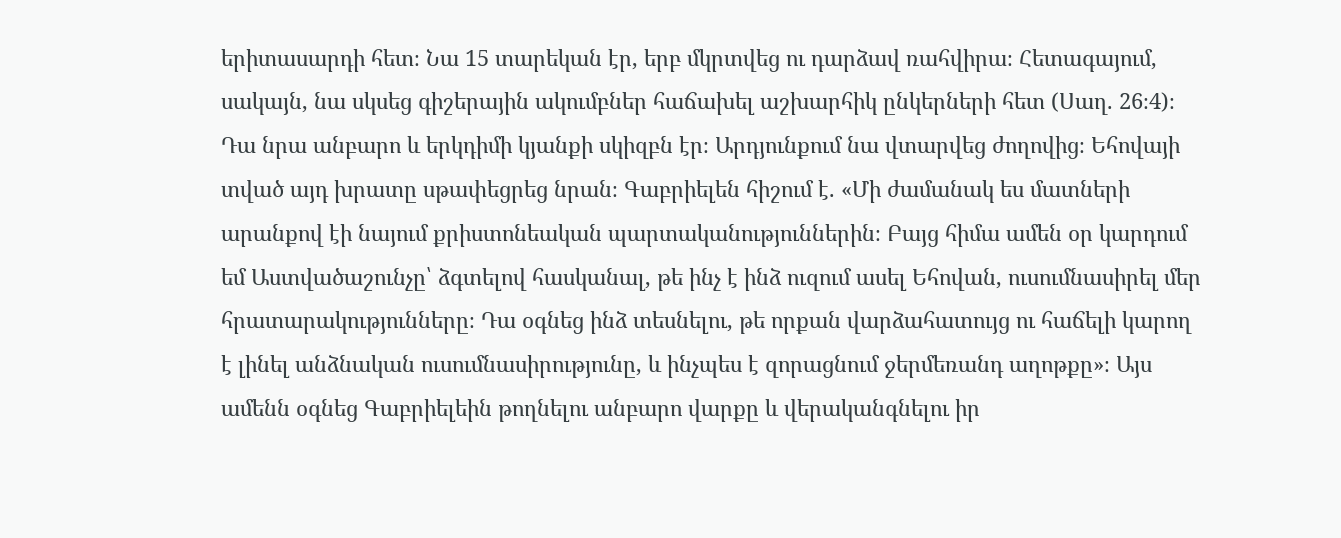երիտասարդի հետ։ Նա 15 տարեկան էր, երբ մկրտվեց ու դարձավ ռահվիրա։ Հետագայում, սակայն, նա սկսեց գիշերային ակումբներ հաճախել աշխարհիկ ընկերների հետ (Սաղ. 26։4)։ Դա նրա անբարո և երկդիմի կյանքի սկիզբն էր։ Արդյունքում նա վտարվեց ժողովից։ Եհովայի տված այդ խրատը սթափեցրեց նրան։ Գաբրիելեն հիշում է. «Մի ժամանակ ես մատների արանքով էի նայում քրիստոնեական պարտականություններին։ Բայց հիմա ամեն օր կարդում եմ Աստվածաշունչը՝ ձգտելով հասկանալ, թե ինչ է ինձ ուզում ասել Եհովան, ուսումնասիրել մեր հրատարակությունները։ Դա օգնեց ինձ տեսնելու, թե որքան վարձահատույց ու հաճելի կարող է լինել անձնական ուսումնասիրությունը, և ինչպես է զորացնում ջերմեռանդ աղոթքը»։ Այս ամենն օգնեց Գաբրիելեին թողնելու անբարո վարքը և վերականգնելու իր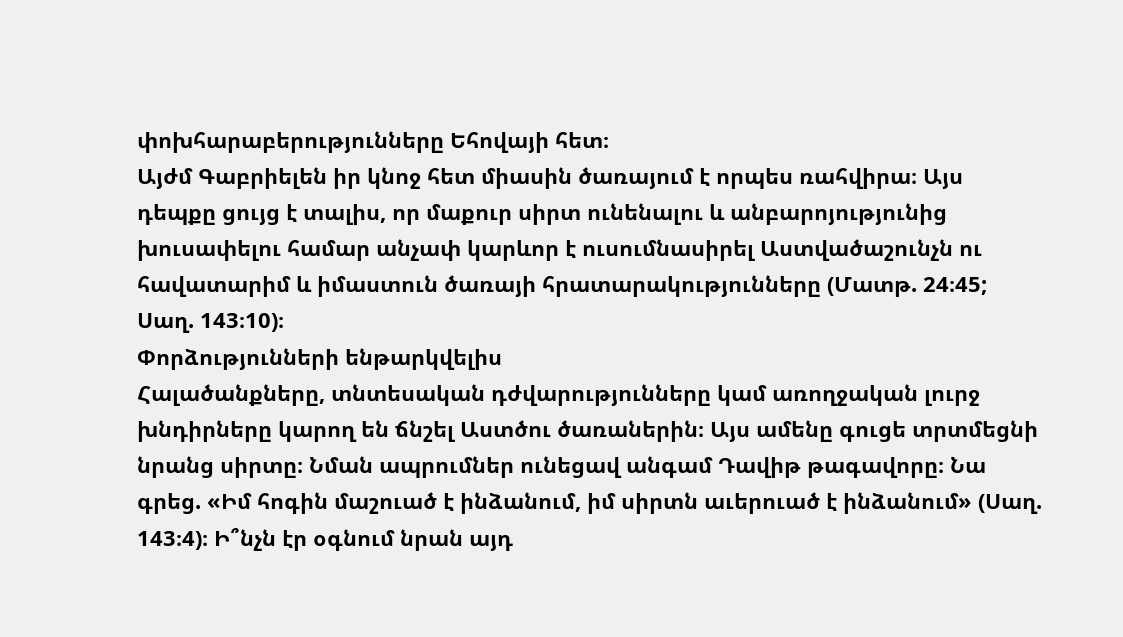փոխհարաբերությունները Եհովայի հետ։
Այժմ Գաբրիելեն իր կնոջ հետ միասին ծառայում է որպես ռահվիրա։ Այս դեպքը ցույց է տալիս, որ մաքուր սիրտ ունենալու և անբարոյությունից խուսափելու համար անչափ կարևոր է ուսումնասիրել Աստվածաշունչն ու հավատարիմ և իմաստուն ծառայի հրատարակությունները (Մատթ. 24։45; Սաղ. 143։10)։
Փորձությունների ենթարկվելիս
Հալածանքները, տնտեսական դժվարությունները կամ առողջական լուրջ խնդիրները կարող են ճնշել Աստծու ծառաներին։ Այս ամենը գուցե տրտմեցնի նրանց սիրտը։ Նման ապրումներ ունեցավ անգամ Դավիթ թագավորը։ Նա գրեց. «Իմ հոգին մաշուած է ինձանում, իմ սիրտն աւերուած է ինձանում» (Սաղ. 143։4)։ Ի՞նչն էր օգնում նրան այդ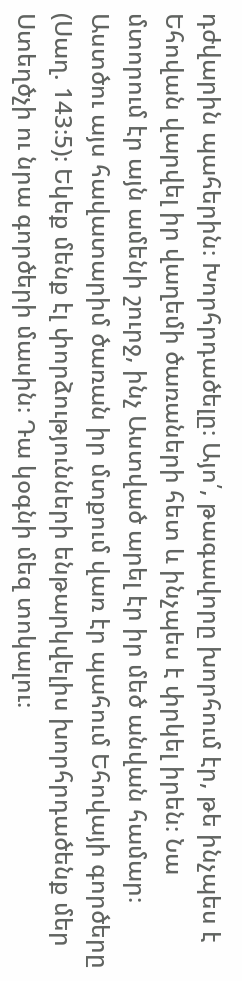դժվարին պահերին։ Խորհրդածելը։ Այո՛, թագավորը խորհում էր, թե ինչպես է Եհովան վարվել իր վաղեմի ծառաների հետ և ինչպես է փրկել իրեն։ Նա մտորում էր այն ամենի շուրջ, ինչ Աստված արել էր իր մեծ անվան համար։ Աստծու այս հավատարիմ ծառան իր մտքում վառ էր պահում Եհովայի գործերը (Սաղ. 143։5)։ Եկեք մենք էլ փորձությունների ենթարկվելիս խորհրդածենք մեր Ստեղծչի ու նրա գործերի մասին։ Դա կօգնի մեզ տոկալու։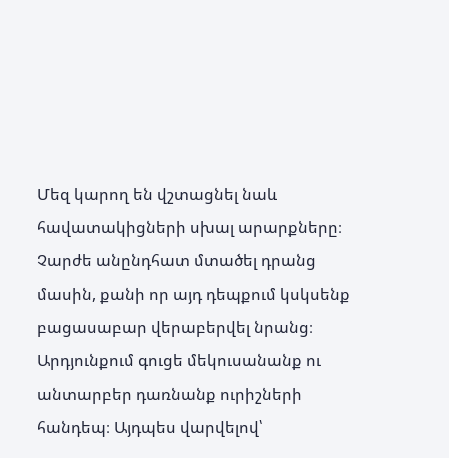Մեզ կարող են վշտացնել նաև հավատակիցների սխալ արարքները։ Չարժե անընդհատ մտածել դրանց մասին, քանի որ այդ դեպքում կսկսենք բացասաբար վերաբերվել նրանց։ Արդյունքում գուցե մեկուսանանք ու անտարբեր դառնանք ուրիշների հանդեպ։ Այդպես վարվելով՝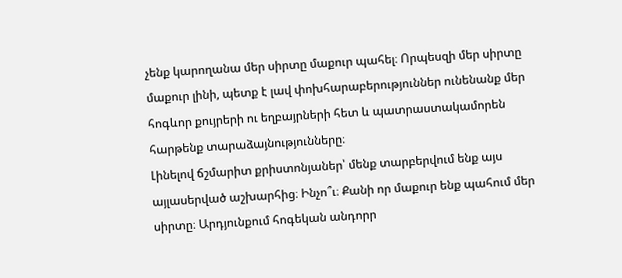չենք կարողանա մեր սիրտը մաքուր պահել։ Որպեսզի մեր սիրտը մաքուր լինի, պետք է լավ փոխհարաբերություններ ունենանք մեր հոգևոր քույրերի ու եղբայրների հետ և պատրաստակամորեն հարթենք տարաձայնությունները։
Լինելով ճշմարիտ քրիստոնյաներ՝ մենք տարբերվում ենք այս այլասերված աշխարհից։ Ինչո՞ւ։ Քանի որ մաքուր ենք պահում մեր սիրտը։ Արդյունքում հոգեկան անդորր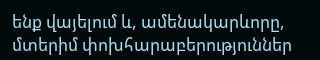ենք վայելում և, ամենակարևորը, մտերիմ փոխհարաբերություններ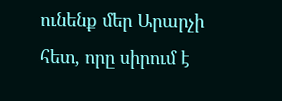ունենք մեր Արարչի հետ, որը սիրում է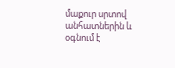մաքուր սրտով անհատներին և օգնում է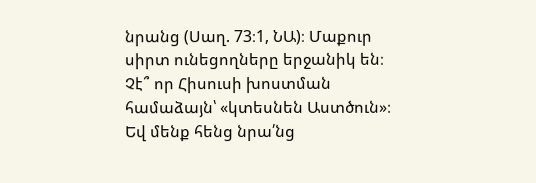նրանց (Սաղ. 73։1, ՆԱ)։ Մաքուր սիրտ ունեցողները երջանիկ են։ Չէ՞ որ Հիսուսի խոստման համաձայն՝ «կտեսնեն Աստծուն»։ Եվ մենք հենց նրա՛նց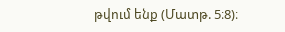թվում ենք (Մատթ. 5։8)։